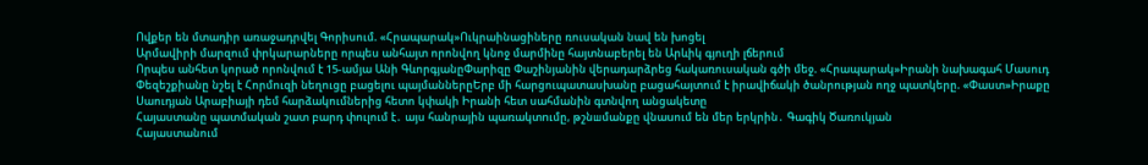Ովքեր են մտադիր առաջադրվել Գորիսում. «Հրապարակ»Ուկրաինացիները ռուսական նավ են խոցել
Արմավիրի մարզում փրկարարները որպես անհայտ որոնվող կնոջ մարմինը հայտնաբերել են Արևիկ գյուղի լճերում
Որպես անհետ կորած որոնվում է 15-ամյա Անի ԳևորգյանըՓարիզը Փաշինյանին վերադարձրեց հակառուսական գծի մեջ. «Հրապարակ»Իրանի նախագահ Մասուդ Փեզեշքիանը նշել է Հորմուզի նեղուցը բացելու պայմաններըԵրբ մի հարցուպատասխանը բացահայտում է իրավիճակի ծանրության ողջ պատկերը. «Փաստ»Իրաքը Սաուդյան Արաբիայի դեմ հարձակումներից հետո կփակի Իրանի հետ սահմանին գտնվող անցակետը
Հայաստանը պատմական շատ բարդ փուլում է․ այս հանրային պառակտnւմը, թշնшմանքը վնաuում են մեր երկրին․ Գագիկ Ծառուկյան
Հայաստանում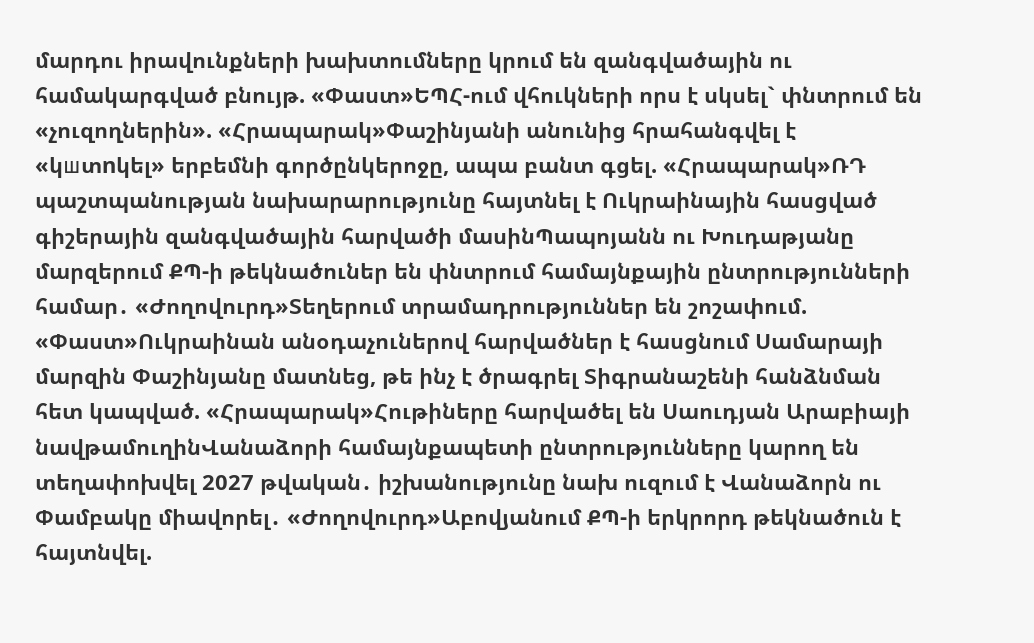մարդու իրավունքների խախտումները կրում են զանգվածային ու համակարգված բնույթ. «Փաստ»ԵՊՀ-ում վհուկների որս է սկսել` փնտրում են «չուզողներին». «Հրապարակ»Փաշինյանի անունից հրահանգվել է «կшտnկել» երբեմնի գործընկերոջը, ապա բանտ գցել. «Հրապարակ»ՌԴ պաշտպանության նախարարությունը հայտնել է Ուկրաինային հասցված գիշերային զանգվածային հարվածի մասինՊապոյանն ու Խուդաթյանը մարզերում ՔՊ-ի թեկնածուներ են փնտրում համայնքային ընտրությունների համար․ «Ժողովուրդ»Տեղերում տրամադրություններ են շոշափում. «Փաստ»Ուկրաինան անօդաչուներով հարվածներ է հասցնում Սամարայի մարզին Փաշինյանը մատնեց, թե ինչ է ծրագրել Տիգրանաշենի հանձնման հետ կապված. «Հրապարակ»Հութիները հարվածել են Սաուդյան Արաբիայի նավթամուղինՎանաձորի համայնքապետի ընտրությունները կարող են տեղափոխվել 2027 թվական․ իշխանությունը նախ ուզում է Վանաձորն ու Փամբակը միավորել․ «Ժողովուրդ»Աբովյանում ՔՊ-ի երկրորդ թեկնածուն է հայտնվել.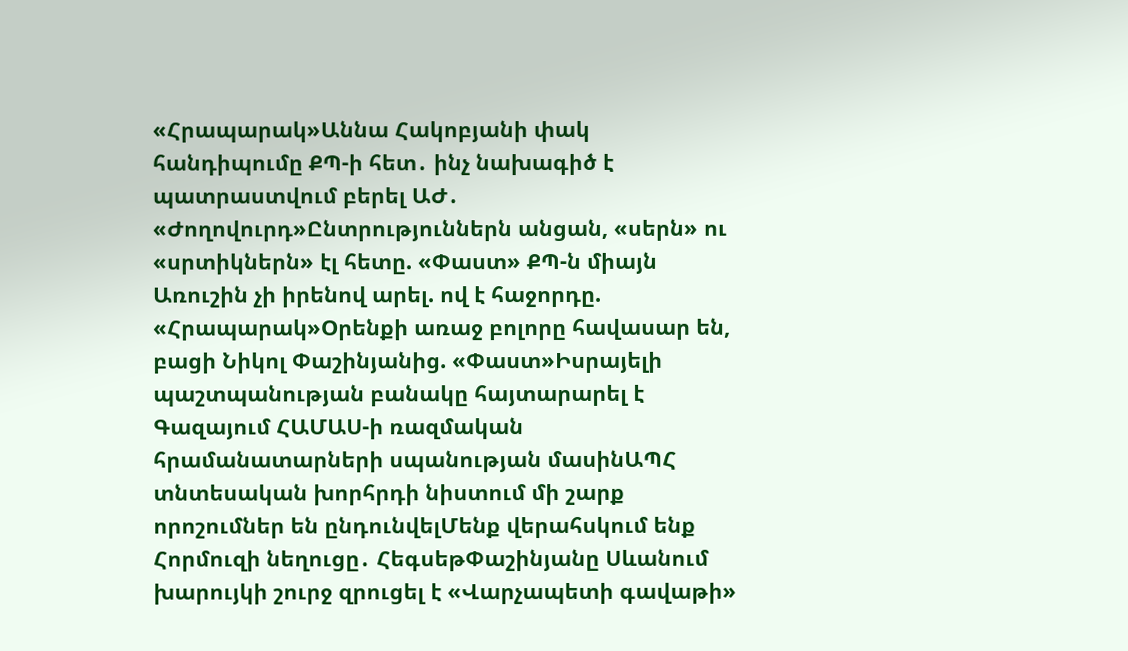«Հրապարակ»Աննա Հակոբյանի փակ հանդիպումը ՔՊ-ի հետ․ ինչ նախագիծ է պատրաստվում բերել ԱԺ․ «Ժողովուրդ»Ընտրություններն անցան, «սերն» ու «սրտիկներն» էլ հետը. «Փաստ» ՔՊ-ն միայն Առուշին չի իրենով արել. ով է հաջորդը. «Հրապարակ»Oրենքի առաջ բոլորը հավասար են, բացի Նիկոլ Փաշինյանից. «Փաստ»Իսրայելի պաշտպանության բանակը հայտարարել է Գազայում ՀԱՄԱՍ-ի ռազմական հրամանատարների սպանության մասինԱՊՀ տնտեսական խորհրդի նիստում մի շարք որոշումներ են ընդունվելՄենք վերահսկում ենք Հորմուզի նեղուցը․ ՀեգսեթՓաշինյանը Սևանում խարույկի շուրջ զրուցել է «Վարչապետի գավաթի»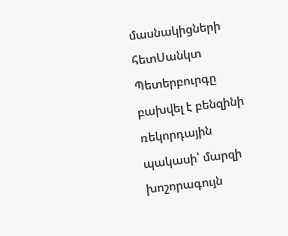մասնակիցների հետՍանկտ Պետերբուրգը բախվել է բենզինի ռեկորդային պակասի՝ մարզի խոշորագույն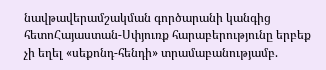նավթավերամշակման գործարանի կանգից հետոՀայաստան-Սփյուռք հարաբերությունը երբեք չի եղել «սեքոնդ-հենդի» տրամաբանությամբ.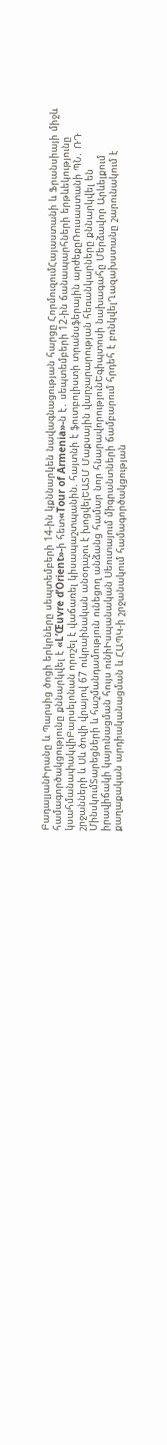ԲադալյանԻրանը և Պարսից ծոցի երկրները սեպտեմբերի 14-ին կքննարկեն նավագնացության հարցը ՀորմուզումՀայաստանի և Ֆրանսիայի միջև համագործակցությունը քննարկվել է «L’Œuvre d’Orient»-ի հետ«Tour of Armenia»-ն է․ սեպտեմբերի 12-ին ճանապարհների երթևեկությունը կսահմանափակվիԲարսելոնան որոշել է վաճառել կիսապաշտպանին. հայտնի է ֆուտբոլիստի տրանսֆերային արժեքըՌուսաստանի ՊՆ․ ՌԴ շրջանների և Սև ծովի վրայով 67 ուկրաինական անօդաչու է խոցվելԵԱՏՄ Մաքսային վարչարարության հեռանկարները քննարկվել են ՄինսկումՏարեցների և հաշմանդամություն ունեցող անձանց համար նոր հնարավորությունԵգիպտոսի նախագահը Մերձավոր Արևելքում իրավիճակի կայունացման հույս ունիԻսպանական Սեուտայում միգրանտների ճամբարում հրդեհ է բռնկվելՂազախստանը շարունակում է քաղաքական արդիականացման և ՀԱՊԿ-ի շրջանակում համագործակցության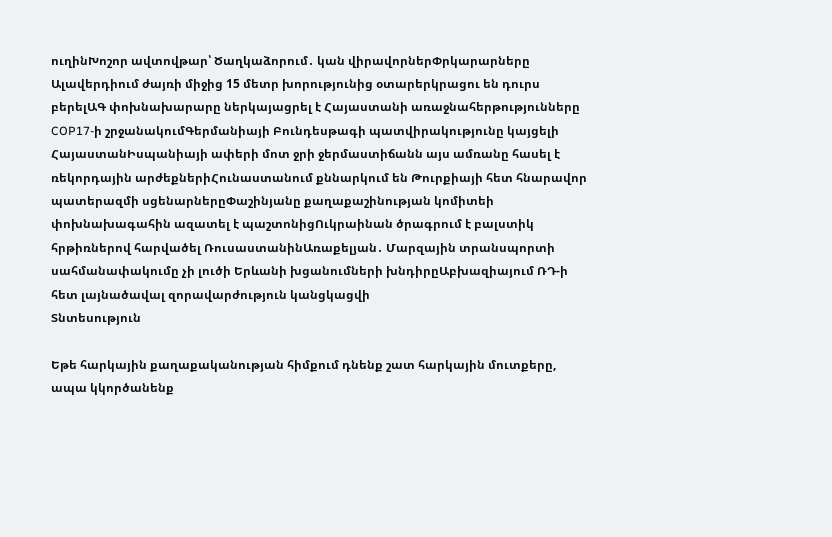ուղինԽոշոր ավտովթար՝ Ծաղկաձորում․ կան վիրավորներՓրկարարները Ալավերդիում ժայռի միջից 15 մետր խորությունից օտարերկրացու են դուրս բերելԱԳ փոխնախարարը ներկայացրել է Հայաստանի առաջնահերթությունները COP17-ի շրջանակումԳերմանիայի Բունդեսթագի պատվիրակությունը կայցելի ՀայաստանԻսպանիայի ափերի մոտ ջրի ջերմաստիճանն այս ամռանը հասել է ռեկորդային արժեքներիՀունաստանում քննարկում են Թուրքիայի հետ հնարավոր պատերազմի սցենարներըՓաշինյանը քաղաքաշինության կոմիտեի փոխնախագահին ազատել է պաշտոնիցՈւկրաինան ծրագրում է բալստիկ հրթիռներով հարվածել ՌուսաստանինԱռաքելյան․ Մարզային տրանսպորտի սահմանափակումը չի լուծի Երևանի խցանումների խնդիրըԱբխազիայում ՌԴ-ի հետ լայնածավալ զորավարժություն կանցկացվի
Տնտեսություն

Եթե հարկային քաղաքականության հիմքում դնենք շատ հարկային մուտքերը, ապա կկործանենք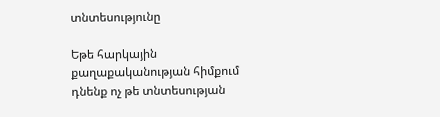տնտեսությունը

Եթե հարկային քաղաքականության հիմքում դնենք ոչ թե տնտեսության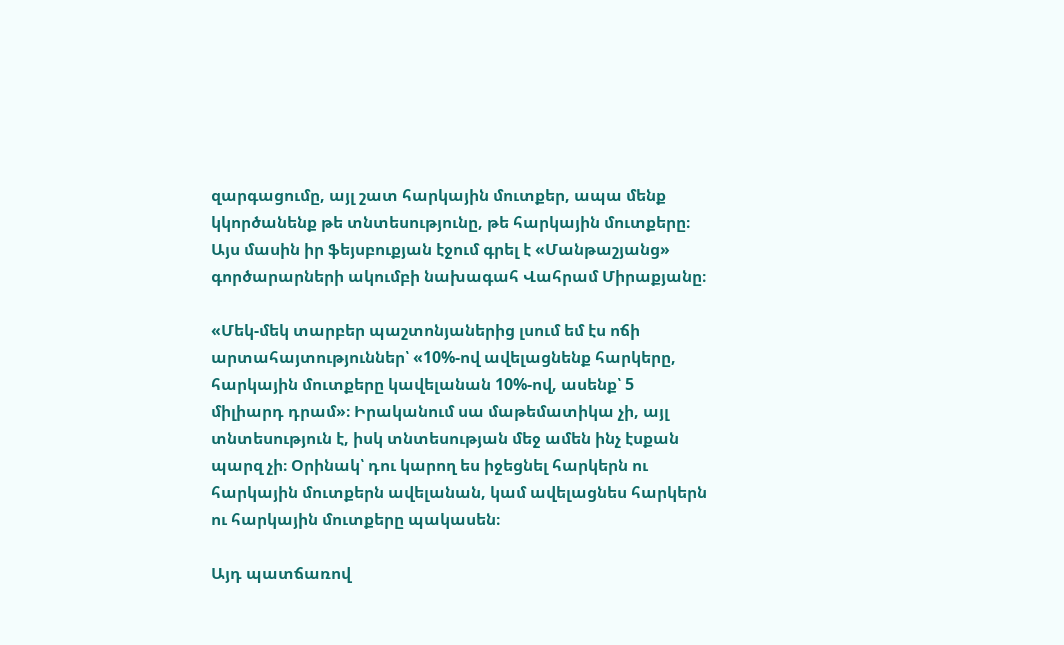զարգացումը, այլ շատ հարկային մուտքեր, ապա մենք կկործանենք թե տնտեսությունը, թե հարկային մուտքերը։ Այս մասին իր ֆեյսբուքյան էջում գրել է «Մանթաշյանց» գործարարների ակումբի նախագահ Վահրամ Միրաքյանը։

«Մեկ-մեկ տարբեր պաշտոնյաներից լսում եմ էս ոճի արտահայտություններ՝ «10%-ով ավելացնենք հարկերը, հարկային մուտքերը կավելանան 10%-ով, ասենք՝ 5 միլիարդ դրամ»։ Իրականում սա մաթեմատիկա չի, այլ տնտեսություն է, իսկ տնտեսության մեջ ամեն ինչ էսքան պարզ չի։ Օրինակ՝ դու կարող ես իջեցնել հարկերն ու հարկային մուտքերն ավելանան, կամ ավելացնես հարկերն ու հարկային մուտքերը պակասեն։

Այդ պատճառով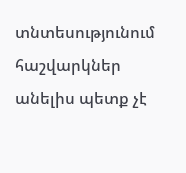տնտեսությունում հաշվարկներ անելիս պետք չէ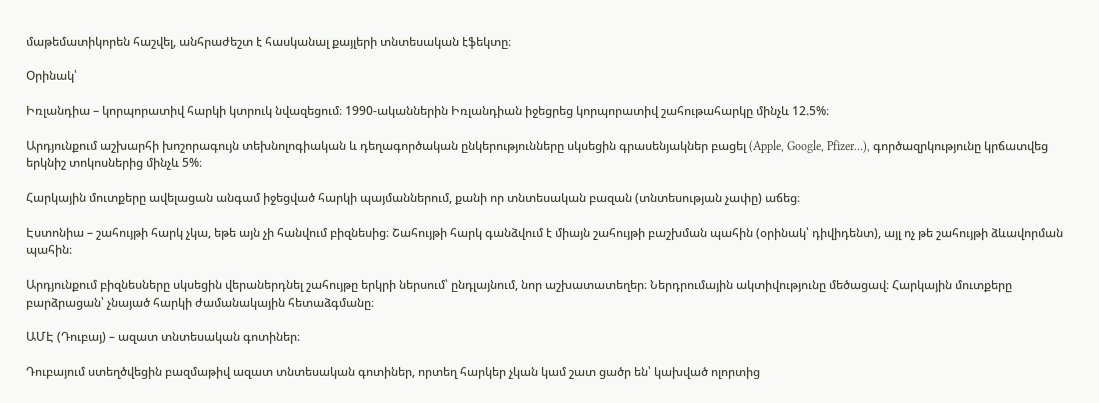մաթեմատիկորեն հաշվել, անհրաժեշտ է հասկանալ քայլերի տնտեսական էֆեկտը։

Օրինակ՝

Իռլանդիա – կորպորատիվ հարկի կտրուկ նվազեցում։ 1990-ականներին Իռլանդիան իջեցրեց կորպորատիվ շահութահարկը մինչև 12.5%։

Արդյունքում աշխարհի խոշորագույն տեխնոլոգիական և դեղագործական ընկերությունները սկսեցին գրասենյակներ բացել (Apple, Google, Pfizer…), գործազրկությունը կրճատվեց երկնիշ տոկոսներից մինչև 5%։

Հարկային մուտքերը ավելացան անգամ իջեցված հարկի պայմաններում, քանի որ տնտեսական բազան (տնտեսության չափը) աճեց։

Էստոնիա – շահույթի հարկ չկա, եթե այն չի հանվում բիզնեսից։ Շահույթի հարկ գանձվում է միայն շահույթի բաշխման պահին (օրինակ՝ դիվիդենտ), այլ ոչ թե շահույթի ձևավորման պահին։

Արդյունքում բիզնեսները սկսեցին վերաներդնել շահույթը երկրի ներսում՝ ընդլայնում, նոր աշխատատեղեր։ Ներդրումային ակտիվությունը մեծացավ։ Հարկային մուտքերը բարձրացան՝ չնայած հարկի ժամանակային հետաձգմանը։

ԱՄԷ (Դուբայ) – ազատ տնտեսական գոտիներ։

Դուբայում ստեղծվեցին բազմաթիվ ազատ տնտեսական գոտիներ, որտեղ հարկեր չկան կամ շատ ցածր են՝ կախված ոլորտից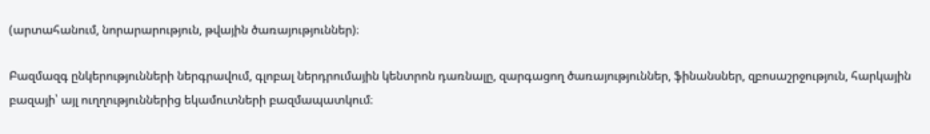(արտահանում, նորարարություն, թվային ծառայություններ)։

Բազմազգ ընկերությունների ներգրավում, գլոբալ ներդրումային կենտրոն դառնալը, զարգացող ծառայություններ, ֆինանսներ, զբոսաշրջություն, հարկային բազայի՝ այլ ուղղություններից եկամուտների բազմապատկում։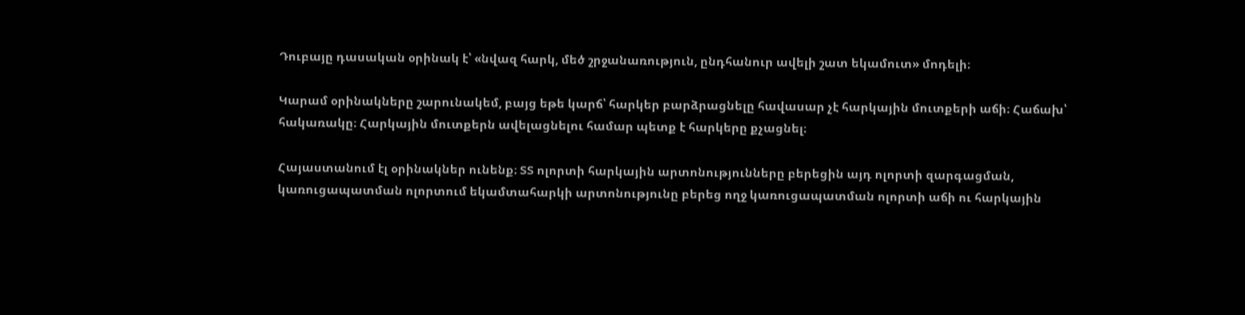Դուբայը դասական օրինակ է՝ «նվազ հարկ, մեծ շրջանառություն, ընդհանուր ավելի շատ եկամուտ» մոդելի։

Կարամ օրինակները շարունակեմ, բայց եթե կարճ՝ հարկեր բարձրացնելը հավասար չէ հարկային մուտքերի աճի։ Հաճախ՝ հակառակը։ Հարկային մուտքերն ավելացնելու համար պետք է հարկերը քչացնել։

Հայաստանում էլ օրինակներ ունենք։ ՏՏ ոլորտի հարկային արտոնությունները բերեցին այդ ոլորտի զարգացման, կառուցապատման ոլորտում եկամտահարկի արտոնությունը բերեց ողջ կառուցապատման ոլորտի աճի ու հարկային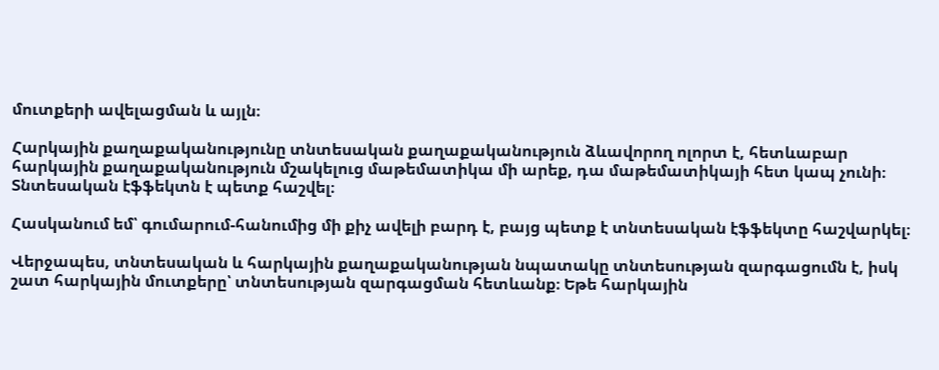մուտքերի ավելացման և այլն։

Հարկային քաղաքականությունը տնտեսական քաղաքականություն ձևավորող ոլորտ է, հետևաբար հարկային քաղաքականություն մշակելուց մաթեմատիկա մի արեք, դա մաթեմատիկայի հետ կապ չունի։ Տնտեսական էֆֆեկտն է պետք հաշվել։

Հասկանում եմ՝ գումարում-հանումից մի քիչ ավելի բարդ է, բայց պետք է տնտեսական էֆֆեկտը հաշվարկել։

Վերջապես, տնտեսական և հարկային քաղաքականության նպատակը տնտեսության զարգացումն է, իսկ շատ հարկային մուտքերը՝ տնտեսության զարգացման հետևանք։ Եթե հարկային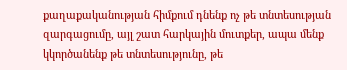քաղաքականության հիմքում դնենք ոչ թե տնտեսության զարգացումը, այլ շատ հարկային մուտքեր, ապա մենք կկործանենք թե տնտեսությունը, թե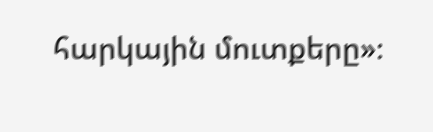հարկային մուտքերը»։